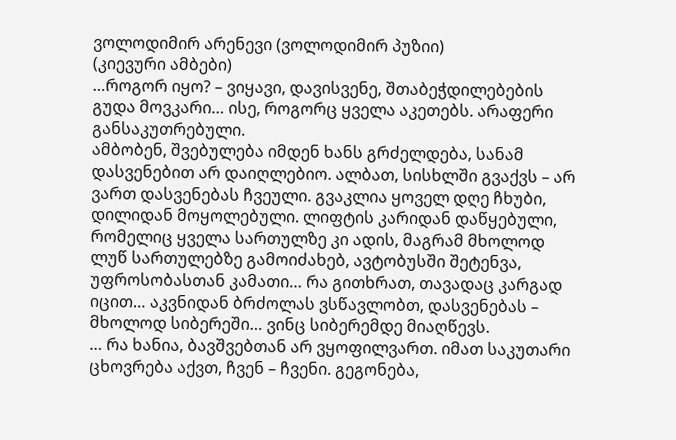ვოლოდიმირ არენევი (ვოლოდიმირ პუზიი)
(კიევური ამბები)
…როგორ იყო? – ვიყავი, დავისვენე, შთაბეჭდილებების გუდა მოვკარი… ისე, როგორც ყველა აკეთებს. არაფერი განსაკუთრებული.
ამბობენ, შვებულება იმდენ ხანს გრძელდება, სანამ დასვენებით არ დაიღლებიო. ალბათ, სისხლში გვაქვს – არ ვართ დასვენებას ჩვეული. გვაკლია ყოველ დღე ჩხუბი, დილიდან მოყოლებული. ლიფტის კარიდან დაწყებული, რომელიც ყველა სართულზე კი ადის, მაგრამ მხოლოდ ლუწ სართულებზე გამოიძახებ, ავტობუსში შეტენვა, უფროსობასთან კამათი… რა გითხრათ, თავადაც კარგად იცით… აკვნიდან ბრძოლას ვსწავლობთ, დასვენებას – მხოლოდ სიბერეში… ვინც სიბერემდე მიაღწევს.
… რა ხანია, ბავშვებთან არ ვყოფილვართ. იმათ საკუთარი ცხოვრება აქვთ, ჩვენ – ჩვენი. გეგონება,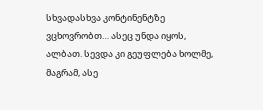სხვადასხვა კონტინენტზე ვცხოვრობთ… ასეც უნდა იყოს, ალბათ. სევდა კი გეუფლება ხოლმე, მაგრამ, ასე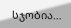სჯობია…